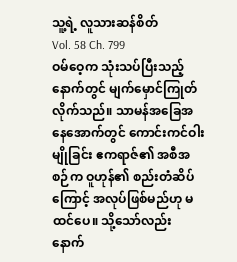သူ့ရဲ့ လူသားဆန်စိတ်
Vol. 58 Ch. 799
ဝမ်ဝေ့က သုံးသပ်ပြီးသည့်နောက်တွင် မျက်မှောင်ကြုတ်လိုက်သည်။ သာမန်အခြေအနေအောက်တွင် ကောင်းကင်ဝါးမျိုခြင်း ဧကရာဇ်၏ အစီအစဉ်က ဝူဟုန်၏ စည်းတံဆိပ်ကြောင့် အလုပ်ဖြစ်မည်ဟု မထင်ပေ။ သို့သော်လည်း နောက်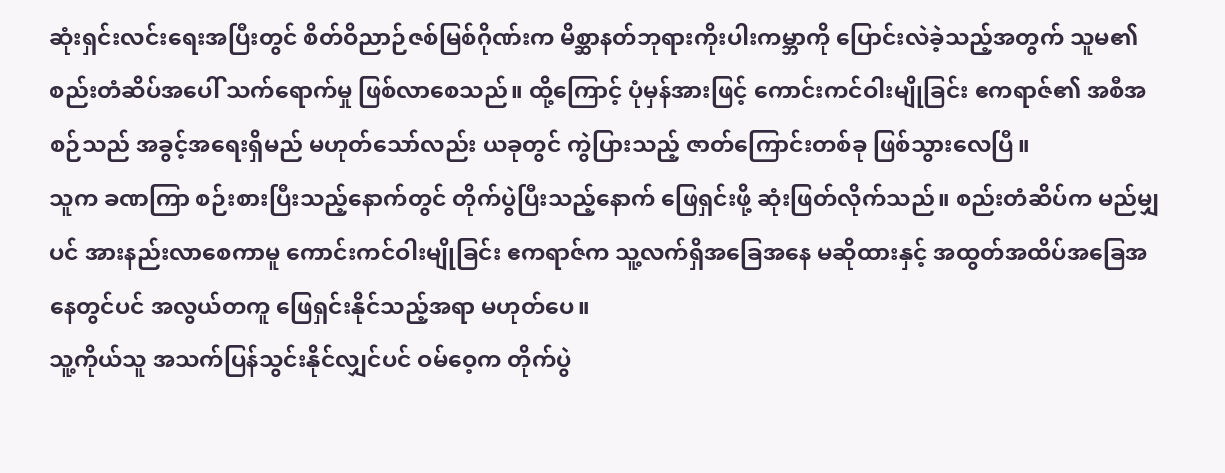ဆုံးရှင်းလင်းရေးအပြီးတွင် စိတ်ဝိညာဉ်ဇစ်မြစ်ဂိုဏ်းက မိစ္ဆာနတ်ဘုရားကိုးပါးကမ္ဘာကို ပြောင်းလဲခဲ့သည့်အတွက် သူမ၏ စည်းတံဆိပ်အပေါ် သက်ရောက်မှု ဖြစ်လာစေသည်။ ထို့ကြောင့် ပုံမှန်အားဖြင့် ကောင်းကင်ဝါးမျိုခြင်း ဧကရာဇ်၏ အစီအစဉ်သည် အခွင့်အရေးရှိမည် မဟုတ်သော်လည်း ယခုတွင် ကွဲပြားသည့် ဇာတ်ကြောင်းတစ်ခု ဖြစ်သွားလေပြီ။
သူက ခဏကြာ စဉ်းစားပြီးသည့်နောက်တွင် တိုက်ပွဲပြီးသည့်နောက် ဖြေရှင်းဖို့ ဆုံးဖြတ်လိုက်သည်။ စည်းတံဆိပ်က မည်မျှပင် အားနည်းလာစေကာမူ ကောင်းကင်ဝါးမျိုခြင်း ဧကရာဇ်က သူ့လက်ရှိအခြေအနေ မဆိုထားနှင့် အထွတ်အထိပ်အခြေအနေတွင်ပင် အလွယ်တကူ ဖြေရှင်းနိုင်သည့်အရာ မဟုတ်ပေ။
သူ့ကိုယ်သူ အသက်ပြန်သွင်းနိုင်လျှင်ပင် ဝမ်ဝေ့က တိုက်ပွဲ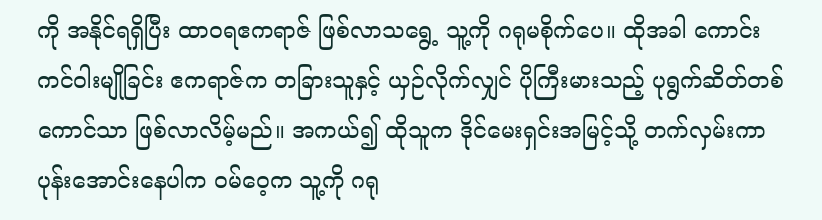ကို အနိုင်ရရှိပြီး ထာဝရဧကရာဇ် ဖြစ်လာသရွေ့ သူ့ကို ဂရုမစိုက်ပေ။ ထိုအခါ ကောင်းကင်ဝါးမျိုခြင်း ဧကရာဇ်က တခြားသူနှင့် ယှဉ်လိုက်လျှင် ပိုကြီးမားသည့် ပုရွက်ဆိတ်တစ်ကောင်သာ ဖြစ်လာလိမ့်မည်။ အကယ်၍ ထိုသူက ဒိုင်မေးရှင်းအမြင့်သို့ တက်လှမ်းကာ ပုန်းအောင်းနေပါက ဝမ်ဝေ့က သူ့ကို ဂရု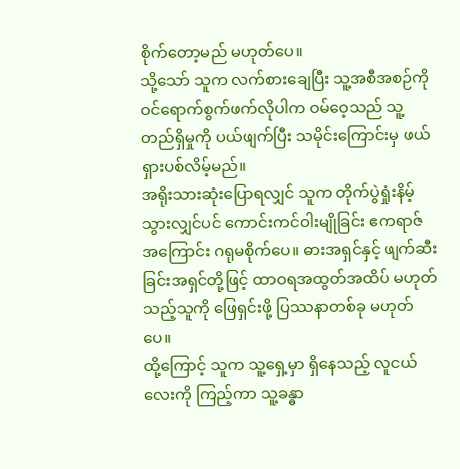စိုက်တော့မည် မဟုတ်ပေ။
သို့သော် သူက လက်စားချေပြီး သူ့အစီအစဉ်ကို ဝင်ရောက်စွက်ဖက်လိုပါက ဝမ်ဝေ့သည် သူ့တည်ရှိမှုကို ပယ်ဖျက်ပြီး သမိုင်းကြောင်းမှ ဖယ်ရှားပစ်လိမ့်မည်။
အရိုးသားဆုံးပြောရလျှင် သူက တိုက်ပွဲရှုံးနိမ့်သွားလျှင်ပင် ကောင်းကင်ဝါးမျိုခြင်း ဧကရာဇ်အကြောင်း ဂရုမစိုက်ပေ။ ဓားအရှင်နှင့် ဖျက်ဆီးခြင်းအရှင်တို့ဖြင့် ထာဝရအထွတ်အထိပ် မဟုတ်သည့်သူကို ဖြေရှင်းဖို့ ပြဿနာတစ်ခု မဟုတ်ပေ။
ထို့ကြောင့် သူက သူ့ရှေ့မှာ ရှိနေသည့် လူငယ်လေးကို ကြည့်ကာ သူ့ခန္ဓာ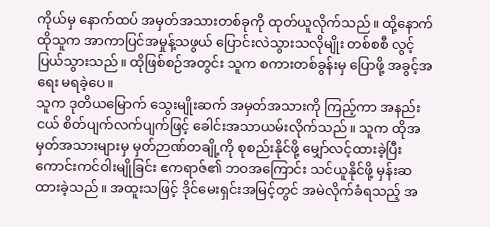ကိုယ်မှ နောက်ထပ် အမှတ်အသားတစ်ခုကို ထုတ်ယူလိုက်သည်။ ထို့နောက် ထိုသူက အာကာပြင်အမှုန့်သဖွယ် ပြောင်းလဲသွားသလိုမျိုး တစ်စစီ လွင့်ပြယ်သွားသည်။ ထိုဖြစ်စဉ်အတွင်း သူက စကားတစ်ခွန်းမှ ပြောဖို့ အခွင့်အရေး မရခဲ့ပေ။
သူက ဒုတိယမြောက် သွေးမျိုးဆက် အမှတ်အသားကို ကြည့်ကာ အနည်းငယ် စိတ်ပျက်လက်ပျက်ဖြင့် ခေါင်းအသာယမ်းလိုက်သည်။ သူက ထိုအမှတ်အသားများမှ မှတ်ဉာဏ်တချို့ကို စုစည်းနိုင်ဖို့ မျှော်လင့်ထားခဲ့ပြီး ကောင်းကင်ဝါးမျိုခြင်း ဧကရာဇ်၏ ဘဝအကြောင်း သင်ယူနိုင်ဖို့ မှန်းဆထားခဲ့သည်။ အထူးသဖြင့် ဒိုင်မေးရှင်းအမြင့်တွင် အမဲလိုက်ခံရသည့် အ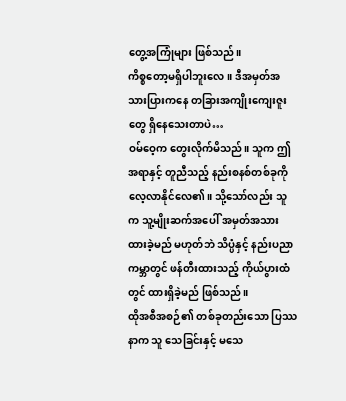တွေ့အကြုံများ ဖြစ်သည်။
ကိစ္စတော့မရှိပါဘူးလေ။ ဒီအမှတ်အသားပြားကနေ တခြားအကျိုးကျေးဇူးတွေ ရှိနေသေးတာပဲ…
ဝမ်ဝေ့က တွေးလိုက်မိသည်။ သူက ဤအရာနှင့် တူညီသည့် နည်းစနစ်တစ်ခုကို လေ့လာနိုင်လေ၏။ သို့သော်လည်း သူက သူ့မျိုးဆက်အပေါ် အမှတ်အသားထားခဲ့မည် မဟုတ်ဘဲ သိပ္ပံနှင့် နည်းပညာကမ္ဘာတွင် ဖန်တီးထားသည့် ကိုယ်ပွားထံတွင် ထားရှိခဲ့မည် ဖြစ်သည်။
ထိုအစီအစဉ်၏ တစ်ခုတည်းသော ပြဿနာက သူ သေခြင်းနှင့် မသေ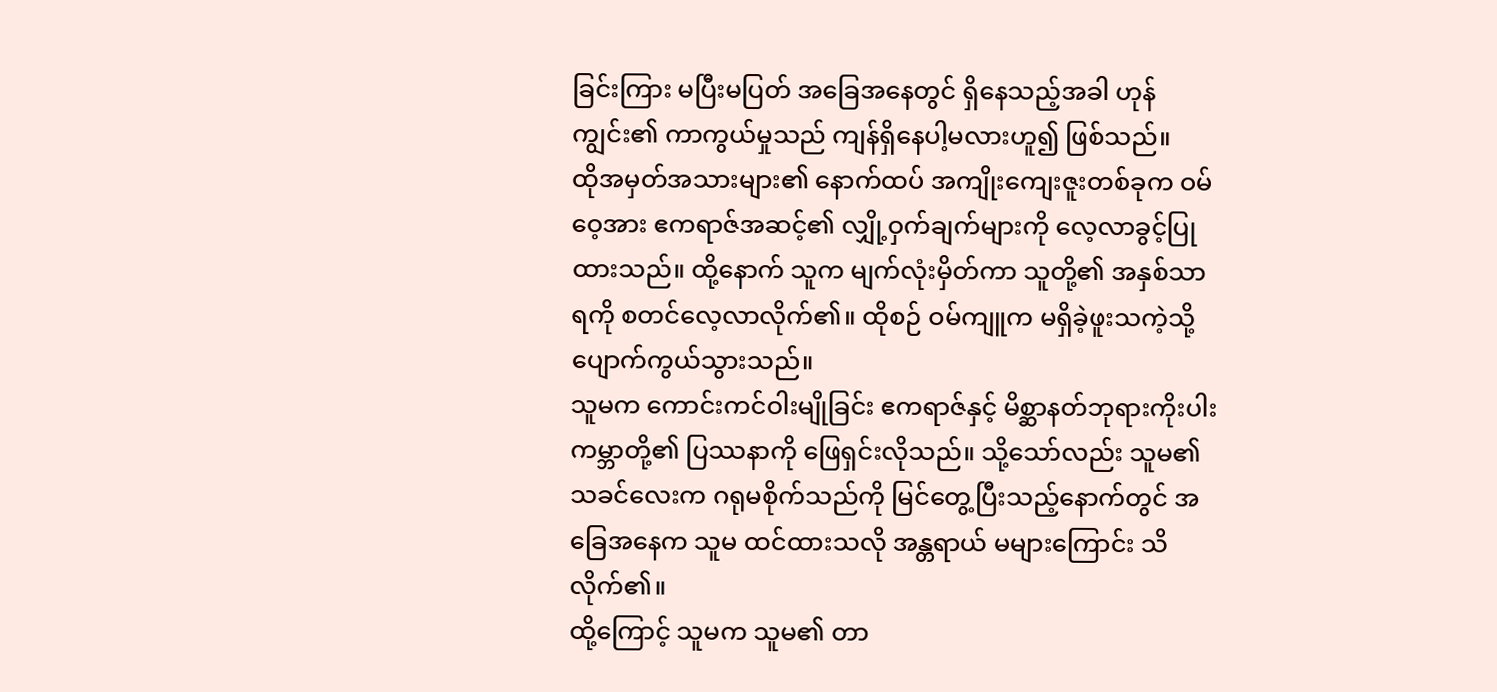ခြင်းကြား မပြီးမပြတ် အခြေအနေတွင် ရှိနေသည့်အခါ ဟုန်ကျွင်း၏ ကာကွယ်မှုသည် ကျန်ရှိနေပါ့မလားဟူ၍ ဖြစ်သည်။
ထိုအမှတ်အသားများ၏ နောက်ထပ် အကျိုးကျေးဇူးတစ်ခုက ဝမ်ဝေ့အား ဧကရာဇ်အဆင့်၏ လျှို့ဝှက်ချက်များကို လေ့လာခွင့်ပြုထားသည်။ ထို့နောက် သူက မျက်လုံးမှိတ်ကာ သူတို့၏ အနှစ်သာရကို စတင်လေ့လာလိုက်၏။ ထိုစဉ် ဝမ်ကျူက မရှိခဲ့ဖူးသကဲ့သို့ ပျောက်ကွယ်သွားသည်။
သူမက ကောင်းကင်ဝါးမျိုခြင်း ဧကရာဇ်နှင့် မိစ္ဆာနတ်ဘုရားကိုးပါးကမ္ဘာတို့၏ ပြဿနာကို ဖြေရှင်းလိုသည်။ သို့သော်လည်း သူမ၏ သခင်လေးက ဂရုမစိုက်သည်ကို မြင်တွေ့ပြီးသည့်နောက်တွင် အခြေအနေက သူမ ထင်ထားသလို အန္တရာယ် မများကြောင်း သိလိုက်၏။
ထို့ကြောင့် သူမက သူမ၏ တာ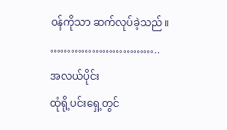ဝန်ကိုသာ ဆက်လုပ်ခဲ့သည်။
…………………………..
အလယ်ပိုင်း
ထုံရို့ပင်းရှေ့တွင်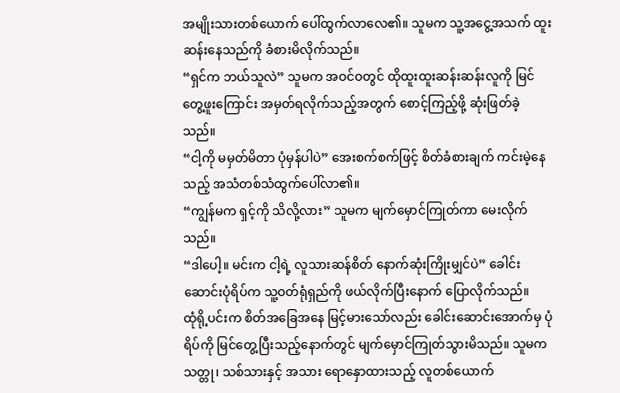အမျိုးသားတစ်ယောက် ပေါ်ထွက်လာလေ၏။ သူမက သူ့အငွေ့အသက် ထူးဆန်းနေသည်ကို ခံစားမိလိုက်သည်။
“ရှင်က ဘယ်သူလဲ” သူမက အဝင်ဝတွင် ထိုထူးထူးဆန်းဆန်းလူကို မြင်တွေ့ဖူးကြောင်း အမှတ်ရလိုက်သည့်အတွက် စောင့်ကြည့်ဖို့ ဆုံးဖြတ်ခဲ့သည်။
“ငါ့ကို မမှတ်မိတာ ပုံမှန်ပါပဲ” အေးစက်စက်ဖြင့် စိတ်ခံစားချက် ကင်းမဲ့နေသည့် အသံတစ်သံထွက်ပေါ်လာ၏။
“ကျွန်မက ရှင့်ကို သိလို့လား” သူမက မျက်မှောင်ကြုတ်ကာ မေးလိုက်သည်။
“ဒါပေါ့။ မင်းက ငါ့ရဲ့ လူသားဆန်စိတ် နောက်ဆုံးကြိုးမျှင်ပဲ” ခေါင်းဆောင်းပုံရိပ်က သူ့ဝတ်ရုံရှည်ကို ဖယ်လိုက်ပြီးနောက် ပြောလိုက်သည်။
ထုံရို့ပင်းက စိတ်အခြေအနေ မြင့်မားသော်လည်း ခေါင်းဆောင်းအောက်မှ ပုံရိပ်ကို မြင်တွေ့ပြီးသည့်နောက်တွင် မျက်မှောင်ကြုတ်သွားမိသည်။ သူမက သတ္တု၊ သစ်သားနှင့် အသား ရောနှောထားသည့် လူတစ်ယောက်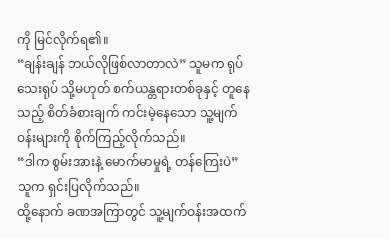ကို မြင်လိုက်ရ၏။
“ချန်းချန် ဘယ်လိုဖြစ်လာတာလဲ” သူမက ရုပ်သေးရုပ် သို့မဟုတ် စက်ယန္တရားတစ်ခုနှင့် တူနေသည့် စိတ်ခံစားချက် ကင်းမဲ့နေသော သူ့မျက်ဝန်းများကို စိုက်ကြည့်လိုက်သည်။
“ဒါက စွမ်းအားနဲ့ မောက်မာမှုရဲ့ တန်ကြေးပဲ” သူက ရှင်းပြလိုက်သည်။
ထို့နောက် ခဏအကြာတွင် သူ့မျက်ဝန်းအထက်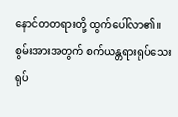နောင်တတရားတို့ ထွက်ပေါ်လာ၏။
စွမ်းအားအတွက် စက်ယန္တရားရုပ်သေးရုပ်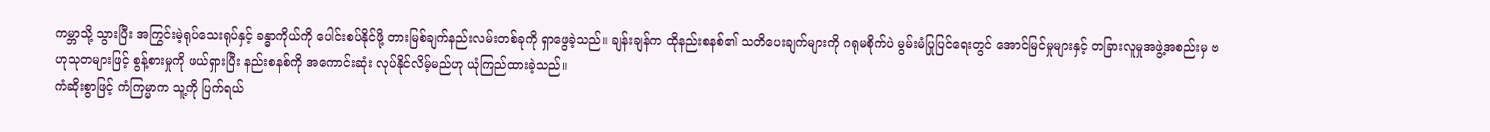ကမ္ဘာသို့ သွားပြီး အကြွင်းမဲ့ရုပ်သေးရုပ်နှင့် ခန္ဓာကိုယ်ကို ပေါင်းစပ်နိုင်ဖို့ တားမြစ်ချက်နည်းလမ်းတစ်ခုကို ရှာဖွေခဲ့သည်။ ချန်းချန်က ထိုနည်းစနစ်၏ သတိပေးချက်များကို ဂရုမစိုက်ပဲ မွမ်းမံပြုပြင်ရေးတွင် အောင်မြင်မှုများနှင့် တခြားလူမှုအဖွဲ့အစည်းမှ ဗဟုသုတများဖြင့် စွန့်စားမှုကို ဖယ်ရှားပြီး နည်းစနစ်ကို အကောင်းဆုံး လုပ်နိုင်လိမ့်မည်ဟု ယုံကြည်ထားခဲ့သည်။
ကံဆိုးစွာဖြင့် ကံကြမ္မာက သူ့ကို ပြက်ရယ်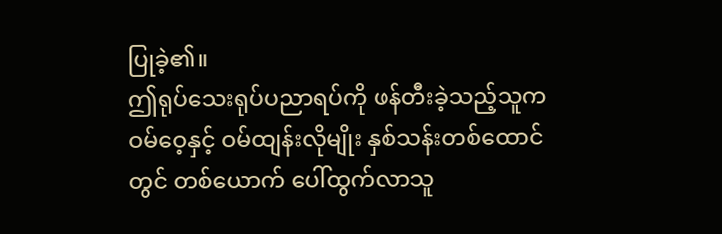ပြုခဲ့၏။
ဤရုပ်သေးရုပ်ပညာရပ်ကို ဖန်တီးခဲ့သည့်သူက ဝမ်ဝေ့နှင့် ဝမ်ထျန်းလိုမျိုး နှစ်သန်းတစ်ထောင်တွင် တစ်ယောက် ပေါ်ထွက်လာသူ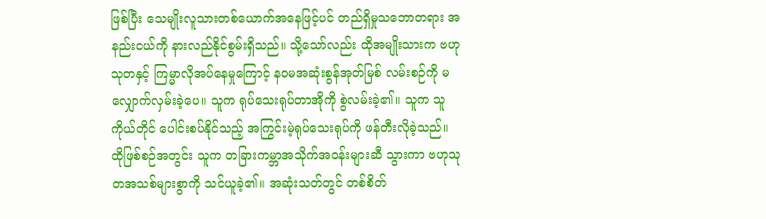ဖြစ်ပြီး သေမျိုးလူသားတစ်ယောက်အနေဖြင့်ပင် တည်ရှိမှုသဘောတရား အနည်းငယ်ကို နားလည်နိုင်စွမ်းရှိသည်။ သို့သော်လည်း ထိုအမျိုးသားက ဗဟုသုတနှင့် ကြမ္မာလိုအပ်နေမှုကြောင့် နဝမအဆုံးစွန်အုတ်မြစ် လမ်းစဉ်ကို မလျှောက်လှမ်းခဲ့ပေ။ သူက ရုပ်သေးရုပ်တာအိုကို စွဲလမ်းခဲ့၏။ သူက သူကိုယ်တိုင် ပေါင်းစပ်နိုင်သည့် အကြွင်းမဲ့ရုပ်သေးရုပ်ကို ဖန်တီးလိုခဲ့သည်။
ထိုဖြစ်စဉ်အတွင်း သူက တခြားကမ္ဘာအသိုက်အဝန်းများဆီ သွားကာ ဗဟုသုတအသစ်များစွာကို သင်ယူခဲ့၏။ အဆုံးသတ်တွင် တစ်စိတ်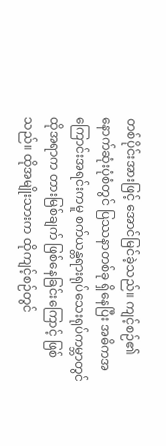တစ်ပိုင်းအားဖြင့် အောင်မြင်ခဲ့သည်။ ကျင့်စဉ်၏ နောက်ဆုံးပုံစံတွင် ပြဿနာတစ်ခု ရှိနေပြီး အဓိကအကြောင်းအရင်းကမူ စက်ယန္တရားရုပ်သေးရုပ်ကမ္ဘာတွင် ထိုအရာက တားမြစ်ချက် ဖြစ်နေခြင်းကြောင့် ဖြစ်သည်။ ထိုအမျိုးသားက ထိုကျင့်စဉ်တွင်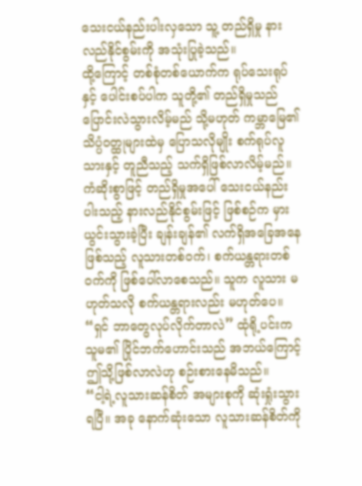သေးငယ်နည်းပါးလှသော သူ့ တည်ရှိမှု နားလည်နိုင်စွမ်းကို အသုံးပြုခဲ့သည်။
ထို့ကြောင့် တစ်စုံတစ်ယောက်က ရုပ်သေးရုပ်နှင့် ပေါင်းစပ်ပါက သူတို့၏ တည်ရှိမှုသည် ပြောင်းလဲသွားလိမ့်မည် သို့မဟုတ် ကမ္ဘာမြေ၏ သိပ္ပံဝတ္ထုများထဲမှ ပြောသလိုမျိုး စက်ရုပ်လူသားနှင့် တူညီသည့် သက်ရှိဖြစ်လာလိမ့်မည်။ ကံဆိုးစွာဖြင့် တည်ရှိမှုအပေါ် သေးငယ်နည်းပါးသည့် နားလည်နိုင်စွမ်းဖြင့် ဖြစ်စဉ်က မှားယွင်းသွားခဲ့ပြီး ချန်းချန်၏ လက်ရှိအခြေအနေဖြစ်သည့် လူသားတစ်ဝက်၊ စက်ယန္တရားတစ်ဝက်ကို ဖြစ်ပေါ်လာစေသည်။ သူက လူသား မဟုတ်သလို စက်ယန္တရားလည်း မဟုတ်ပေ။
“ရှင် ဘာတွေလုပ်လိုက်တာလဲ” ထုံရို့ပင်းက သူမ၏ ပြိုင်ဘက်ဟောင်းသည် အဘယ်ကြောင့် ဤသို့ဖြစ်လာလဲဟု စဉ်းစားနေမိသည်။
“ငါ့ရဲ့လူသားဆန်စိတ် အများစုကို ဆုံးရှုံးသွားရပြီ။ အခု နောက်ဆုံးသော လူသားဆန်စိတ်ကို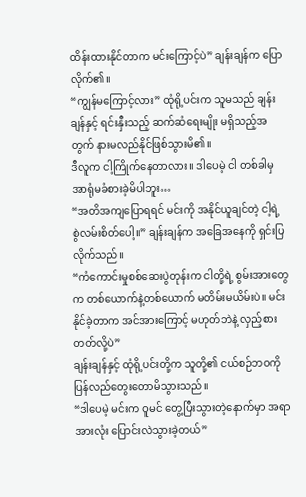ထိန်းထားနိုင်တာက မင်းကြောင့်ပဲ” ချန်းချန်က ပြောလိုက်၏။
“ကျွန်မကြောင့်လား” ထုံရို့ပင်းက သူမသည် ချန်းချန်နှင့် ရင်းနှီးသည့် ဆက်ဆံရေးမျိုး မရှိသည့်အတွက် နားမလည်နိုင်ဖြစ်သွားမိ၏။
ဒီလူက ငါ့ကြိုက်နေတာလား။ ဒါပေမဲ့ ငါ တစ်ခါမှ အာရုံမခံစားခဲ့မိပါဘူး…
“အတိအကျပြောရရင် မင်းကို အနိုင်ယူချင်တဲ့ ငါ့ရဲ့ စွဲလမ်းစိတ်ပေါ့။” ချန်းချန်က အခြေအနေကို ရှင်းပြလိုက်သည်။
“ကံကောင်းမှုစစ်ဆေးပွဲတုန်းက ငါတို့ရဲ့ စွမ်းအားတွေက တစ်ယောက်နဲ့တစ်ယောက် မတိမ်းမယိမ်းပဲ။ မင်း နိုင်ခဲ့တာက အင်အားကြောင့် မဟုတ်ဘဲနဲ့ လှည့်စားတတ်လို့ပဲ”
ချန်းချန်နှင့် ထုံရို့ပင်းတို့က သူတို့၏ ငယ်စဉ်ဘဝကို ပြန်လည်တွေးတောမိသွားသည်။
“ဒါပေမဲ့ မင်းက ဝူမင် တွေ့ပြီးသွားတဲ့နောက်မှာ အရာအားလုံး ပြောင်းလဲသွားခဲ့တယ်”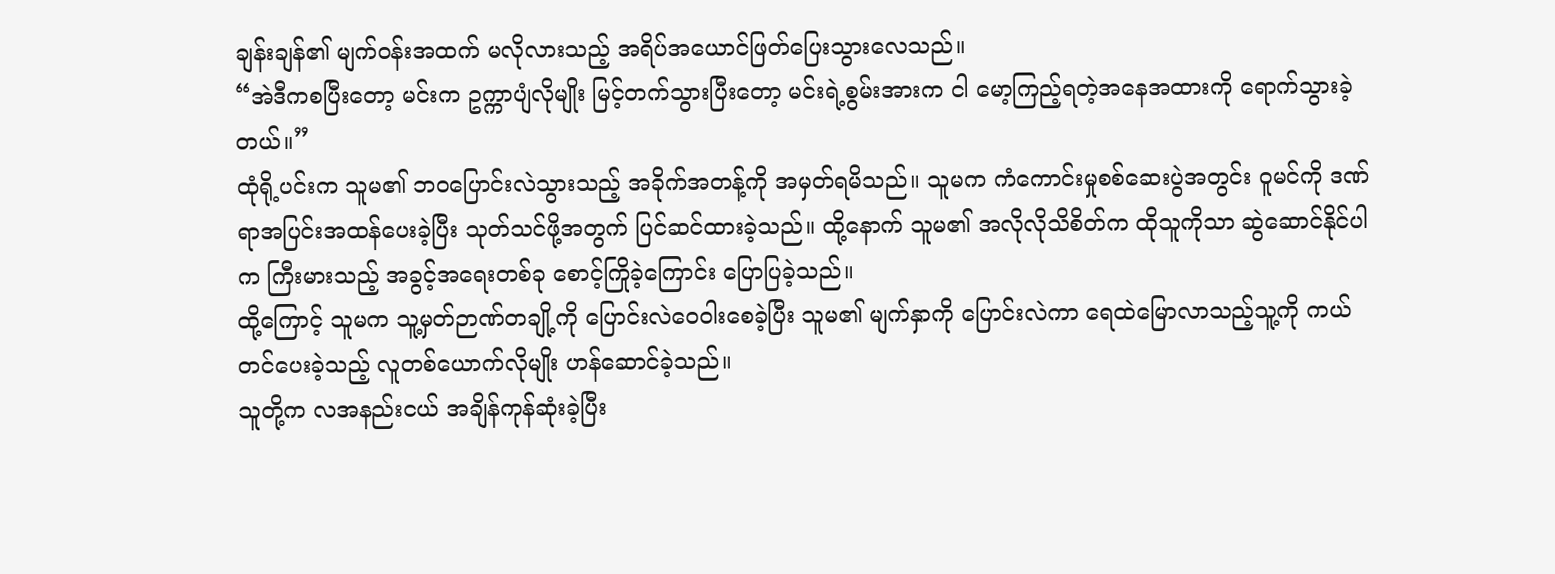ချန်းချန်၏ မျက်ဝန်းအထက် မလိုလားသည့် အရိပ်အယောင်ဖြတ်ပြေးသွားလေသည်။
“အဲဒီကစပြီးတော့ မင်းက ဥက္ကာပျံလိုမျိုး မြင့်တက်သွားပြီးတော့ မင်းရဲ့စွမ်းအားက ငါ မော့ကြည့်ရတဲ့အနေအထားကို ရောက်သွားခဲ့တယ်။”
ထုံရို့ပင်းက သူမ၏ ဘဝပြောင်းလဲသွားသည့် အခိုက်အတန့်ကို အမှတ်ရမိသည်။ သူမက ကံကောင်းမှုစစ်ဆေးပွဲအတွင်း ဝူမင်ကို ဒဏ်ရာအပြင်းအထန်ပေးခဲ့ပြီး သုတ်သင်ဖို့အတွက် ပြင်ဆင်ထားခဲ့သည်။ ထို့နောက် သူမ၏ အလိုလိုသိစိတ်က ထိုသူကိုသာ ဆွဲဆောင်နိုင်ပါက ကြီးမားသည့် အခွင့်အရေးတစ်ခု စောင့်ကြိုခဲ့ကြောင်း ပြောပြခဲ့သည်။
ထို့ကြောင့် သူမက သူ့မှတ်ဉာဏ်တချို့ကို ပြောင်းလဲဝေဝါးစေခဲ့ပြီး သူမ၏ မျက်နှာကို ပြောင်းလဲကာ ရေထဲမြောလာသည့်သူ့ကို ကယ်တင်ပေးခဲ့သည့် လူတစ်ယောက်လိုမျိုး ဟန်ဆောင်ခဲ့သည်။
သူတို့က လအနည်းငယ် အချိန်ကုန်ဆုံးခဲ့ပြီး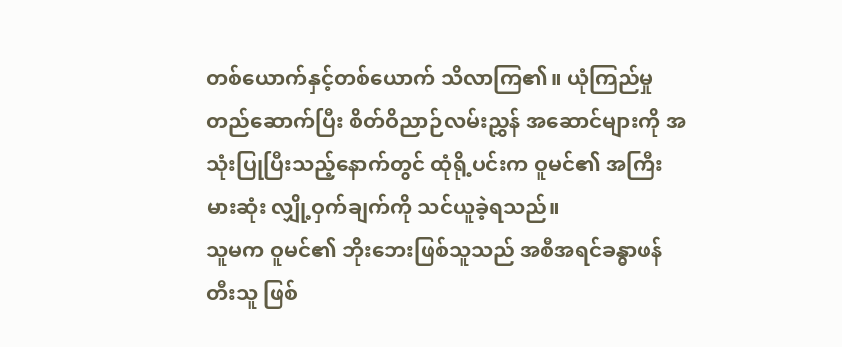တစ်ယောက်နှင့်တစ်ယောက် သိလာကြ၏။ ယုံကြည်မှုတည်ဆောက်ပြီး စိတ်ဝိညာဉ်လမ်းညွှန် အဆောင်များကို အသုံးပြုပြီးသည့်နောက်တွင် ထုံရို့ပင်းက ဝူမင်၏ အကြီးမားဆုံး လျှို့ဝှက်ချက်ကို သင်ယူခဲ့ရသည်။
သူမက ဝူမင်၏ ဘိုးဘေးဖြစ်သူသည် အစီအရင်ခန္ဓာဖန်တီးသူ ဖြစ်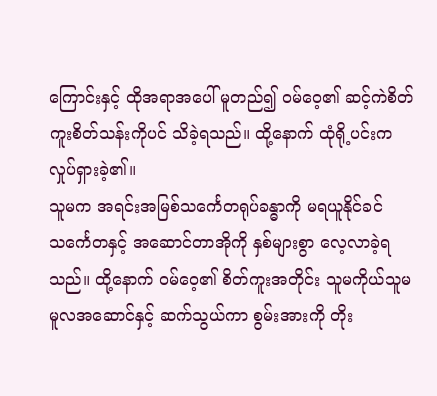ကြောင်းနှင့် ထိုအရာအပေါ် မူတည်၍ ဝမ်ဝေ့၏ ဆင့်ကဲစိတ်ကူးစိတ်သန်းကိုပင် သိခဲ့ရသည်။ ထို့နောက် ထုံရို့ပင်းက လှုပ်ရှားခဲ့၏။
သူမက အရင်းအမြစ်သင်္ကေတရုပ်ခန္ဓာကို မရယူနိုင်ခင် သင်္ကေတနှင့် အဆောင်တာအိုကို နှစ်များစွာ လေ့လာခဲ့ရသည်။ ထို့နောက် ဝမ်ဝေ့၏ စိတ်ကူးအတိုင်း သူမကိုယ်သူမ မူလအဆောင်နှင့် ဆက်သွယ်ကာ စွမ်းအားကို တိုး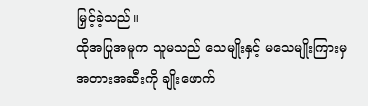မြှင့်ခဲ့သည်။
ထိုအပြုအမူက သူမသည် သေမျိုးနှင့် မသေမျိုးကြားမှ အတားအဆီးကို ချိုးဖောက်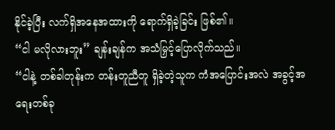နိုင်ခဲ့ပြီး လက်ရှိအနေအထားကို ရောက်ရှိခဲ့ခြင်း ဖြစ်၏။
“ငါ မလိုလားဘူး” ချန်းချန်က အသံမြှင့်ပြောလိုက်သည်။
“ငါနဲ့ တစ်ခါတုန်းက တန်းတူညီတူ ရှိခဲ့တဲ့သူက ကံအပြောင်းအလဲ အခွင့်အရေးတစ်ခု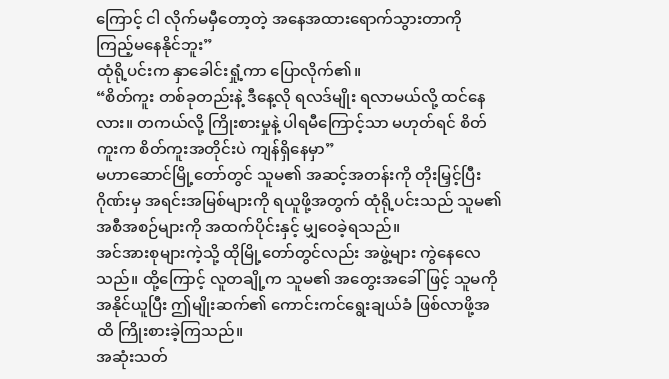ကြောင့် ငါ လိုက်မမှီတော့တဲ့ အနေအထားရောက်သွားတာကို ကြည့်မနေနိုင်ဘူး”
ထုံရို့ပင်းက နှာခေါင်းရှုံ့ကာ ပြောလိုက်၏။
“စိတ်ကူး တစ်ခုတည်းနဲ့ ဒီနေ့လို ရလဒ်မျိုး ရလာမယ်လို့ ထင်နေလား။ တကယ်လို့ ကြိုးစားမှုနဲ့ ပါရမီကြောင့်သာ မဟုတ်ရင် စိတ်ကူးက စိတ်ကူးအတိုင်းပဲ ကျန်ရှိနေမှာ”
မဟာဆောင်မြို့တော်တွင် သူမ၏ အဆင့်အတန်းကို တိုးမြှင့်ပြီး ဂိုဏ်းမှ အရင်းအမြစ်များကို ရယူဖို့အတွက် ထုံရို့ပင်းသည် သူမ၏ အစီအစဉ်များကို အထက်ပိုင်းနှင့် မျှဝေခဲ့ရသည်။
အင်အားစုများကဲ့သို့ ထိုမြို့တော်တွင်လည်း အဖွဲ့များ ကွဲနေလေသည်။ ထို့ကြောင့် လူတချို့က သူမ၏ အတွေးအခေါ်ဖြင့် သူမကို အနိုင်ယူပြီး ဤမျိုးဆက်၏ ကောင်းကင်ရွေးချယ်ခံ ဖြစ်လာဖို့အထိ ကြိုးစားခဲ့ကြသည်။
အဆုံးသတ်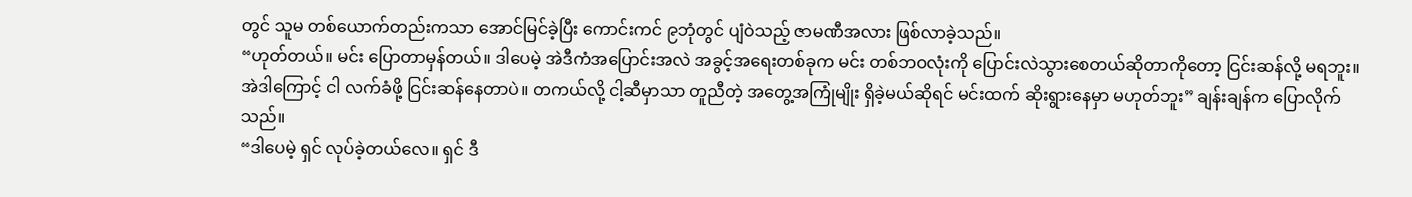တွင် သူမ တစ်ယောက်တည်းကသာ အောင်မြင်ခဲ့ပြီး ကောင်းကင် ၉ဘုံတွင် ပျံဝဲသည့် ဇာမဏီအလား ဖြစ်လာခဲ့သည်။
“ဟုတ်တယ်။ မင်း ပြောတာမှန်တယ်။ ဒါပေမဲ့ အဲဒီကံအပြောင်းအလဲ အခွင့်အရေးတစ်ခုက မင်း တစ်ဘဝလုံးကို ပြောင်းလဲသွားစေတယ်ဆိုတာကိုတော့ ငြင်းဆန်လို့ မရဘူး။ အဲဒါကြောင့် ငါ လက်ခံဖို့ ငြင်းဆန်နေတာပဲ။ တကယ်လို့ ငါ့ဆီမှာသာ တူညီတဲ့ အတွေ့အကြုံမျိုး ရှိခဲ့မယ်ဆိုရင် မင်းထက် ဆိုးရွားနေမှာ မဟုတ်ဘူး” ချန်းချန်က ပြောလိုက်သည်။
“ဒါပေမဲ့ ရှင် လုပ်ခဲ့တယ်လေ။ ရှင် ဒီ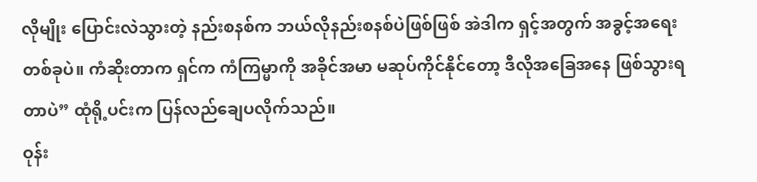လိုမျိုး ပြောင်းလဲသွားတဲ့ နည်းစနစ်က ဘယ်လိုနည်းစနစ်ပဲဖြစ်ဖြစ် အဲဒါက ရှင့်အတွက် အခွင့်အရေးတစ်ခုပဲ။ ကံဆိုးတာက ရှင်က ကံကြမ္မာကို အခိုင်အမာ မဆုပ်ကိုင်နိုင်တော့ ဒီလိုအခြေအနေ ဖြစ်သွားရတာပဲ” ထုံရို့ပင်းက ပြန်လည်ချေပလိုက်သည်။
ဝုန်း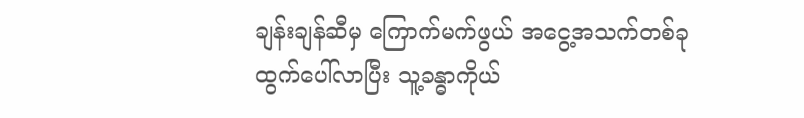ချန်းချန်ဆီမှ ကြောက်မက်ဖွယ် အငွေ့အသက်တစ်ခု ထွက်ပေါ်လာပြီး သူ့ခန္ဓာကိုယ်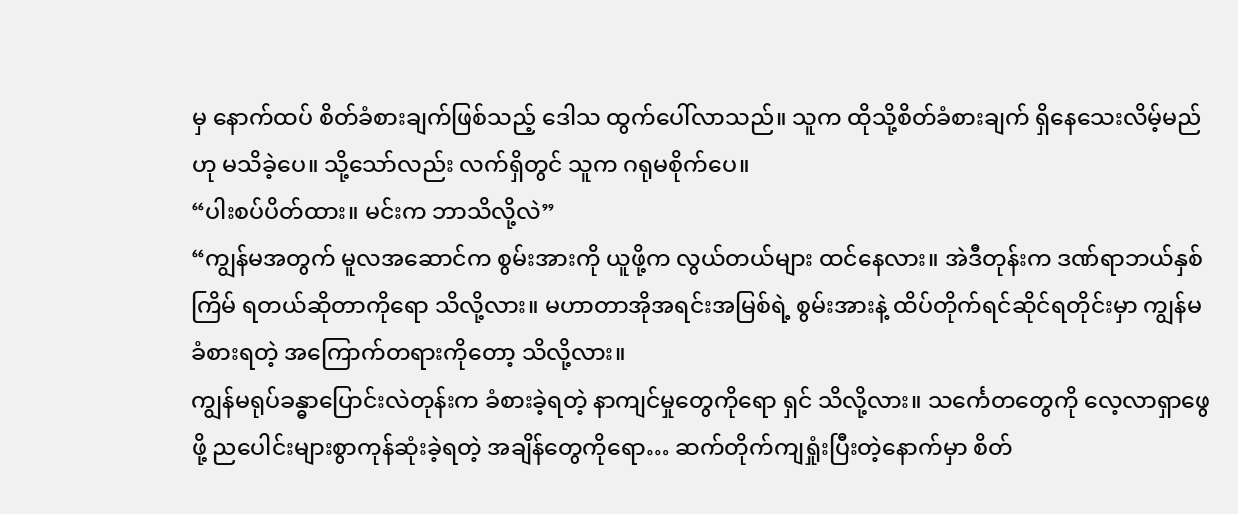မှ နောက်ထပ် စိတ်ခံစားချက်ဖြစ်သည့် ဒေါသ ထွက်ပေါ်လာသည်။ သူက ထိုသို့စိတ်ခံစားချက် ရှိနေသေးလိမ့်မည်ဟု မသိခဲ့ပေ။ သို့သော်လည်း လက်ရှိတွင် သူက ဂရုမစိုက်ပေ။
“ပါးစပ်ပိတ်ထား။ မင်းက ဘာသိလို့လဲ”
“ကျွန်မအတွက် မူလအဆောင်က စွမ်းအားကို ယူဖို့က လွယ်တယ်များ ထင်နေလား။ အဲဒီတုန်းက ဒဏ်ရာဘယ်နှစ်ကြိမ် ရတယ်ဆိုတာကိုရော သိလို့လား။ မဟာတာအိုအရင်းအမြစ်ရဲ့ စွမ်းအားနဲ့ ထိပ်တိုက်ရင်ဆိုင်ရတိုင်းမှာ ကျွန်မ ခံစားရတဲ့ အကြောက်တရားကိုတော့ သိလို့လား။
ကျွန်မရုပ်ခန္ဓာပြောင်းလဲတုန်းက ခံစားခဲ့ရတဲ့ နာကျင်မှုတွေကိုရော ရှင် သိလို့လား။ သင်္ကေတတွေကို လေ့လာရှာဖွေဖို့ ညပေါင်းများစွာကုန်ဆုံးခဲ့ရတဲ့ အချိန်တွေကိုရော… ဆက်တိုက်ကျရှုံးပြီးတဲ့နောက်မှာ စိတ်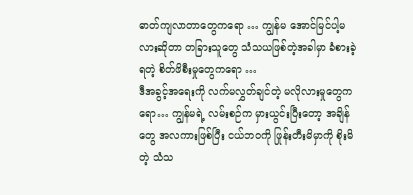ဓာတ်ကျလာတာတွေကရော … ကျွန်မ အောင်မြင်ပါ့မလားဆိုတာ တခြားသူတွေ သံသယဖြစ်တဲ့အခါမှာ ခံစားခဲ့ရတဲ့ စိတ်ဖိစီးမှုတွေကရော …
ဒီအခွင့်အရေးကို လက်မလွှတ်ချင်တဲ့ မလိုလားမှုတွေကရော… ကျွန်မရဲ့ လမ်းစဉ်က မှားယွင်းပြီးတော့ အချိန်တွေ အလကားဖြစ်ပြီး ငယ်ဘဝကို ဖြုန်းတီးမိမှာကို စိုးမိတဲ့ သံသ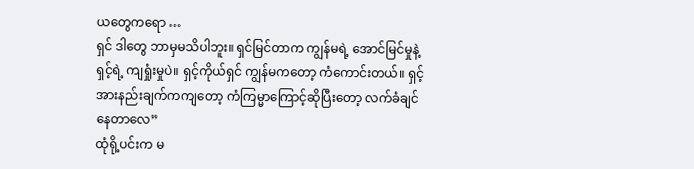ယတွေကရော …
ရှင် ဒါတွေ ဘာမှမသိပါဘူး။ ရှင်မြင်တာက ကျွန်မရဲ့ အောင်မြင်မှုနဲ့ ရှင့်ရဲ့ ကျရှုံးမှုပဲ။ ရှင့်ကိုယ်ရှင် ကျွန်မကတော့ ကံကောင်းတယ်။ ရှင့်အားနည်းချက်ကကျတော့ ကံကြမ္မာကြောင့်ဆိုပြီးတော့ လက်ခံချင်နေတာလေ”
ထုံရို့ပင်းက မ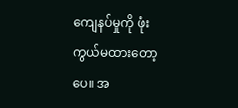ကျေနပ်မှုကို ဖုံးကွယ်မထားတော့ပေ။ အ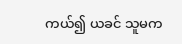ကယ်၍ ယခင် သူမက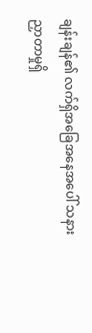ချန်းချန်၏ လက်ရှိအခြေအနေအပေါ် သနားညှာတာမှုရှိ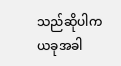သည်ဆိုပါက ယခုအခါ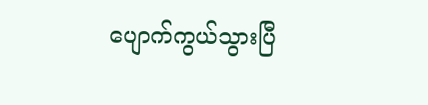ပျောက်ကွယ်သွားပြီ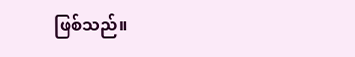ဖြစ်သည်။